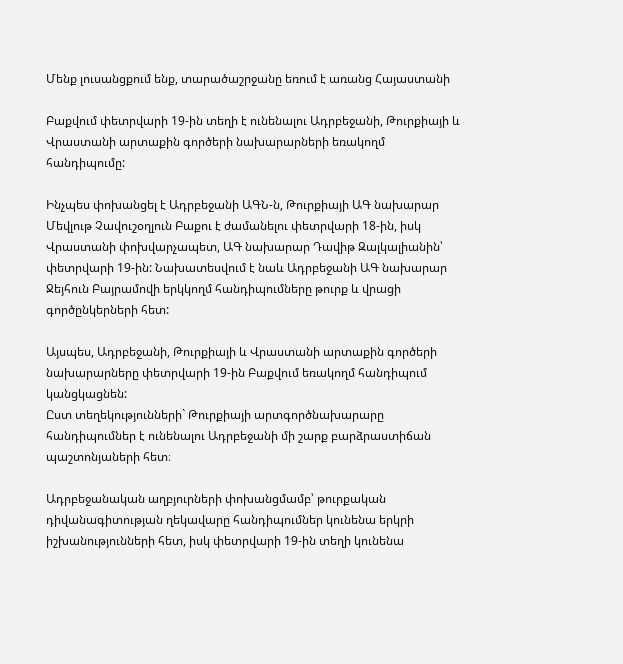Մենք լուսանցքում ենք, տարածաշրջանը եռում է առանց Հայաստանի

Բաքվում փետրվարի 19-ին տեղի է ունենալու Ադրբեջանի, Թուրքիայի և Վրաստանի արտաքին գործերի նախարարների եռակողմ հանդիպումը:

Ինչպես փոխանցել է Ադրբեջանի ԱԳՆ-ն, Թուրքիայի ԱԳ նախարար Մեվլութ Չավուշօղլուն Բաքու է ժամանելու փետրվարի 18-ին, իսկ Վրաստանի փոխվարչապետ, ԱԳ նախարար Դավիթ Զալկալիանին՝ փետրվարի 19-ին: Նախատեսվում է նաև Ադրբեջանի ԱԳ նախարար Ջեյհուն Բայրամովի երկկողմ հանդիպումները թուրք և վրացի գործընկերների հետ:

Այսպես, Ադրբեջանի, Թուրքիայի և Վրաստանի արտաքին գործերի նախարարները փետրվարի 19-ին Բաքվում եռակողմ հանդիպում կանցկացնեն:
Ըստ տեղեկությունների` Թուրքիայի արտգործնախարարը հանդիպումներ է ունենալու Ադրբեջանի մի շարք բարձրաստիճան պաշտոնյաների հետ։

Ադրբեջանական աղբյուրների փոխանցմամբ՝ թուրքական դիվանագիտության ղեկավարը հանդիպումներ կունենա երկրի իշխանությունների հետ, իսկ փետրվարի 19-ին տեղի կունենա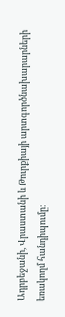Ադրբեջանի, Վրաստանի և Թուրքիայի արտգործնախարարների եռակողմ հանդիպումը։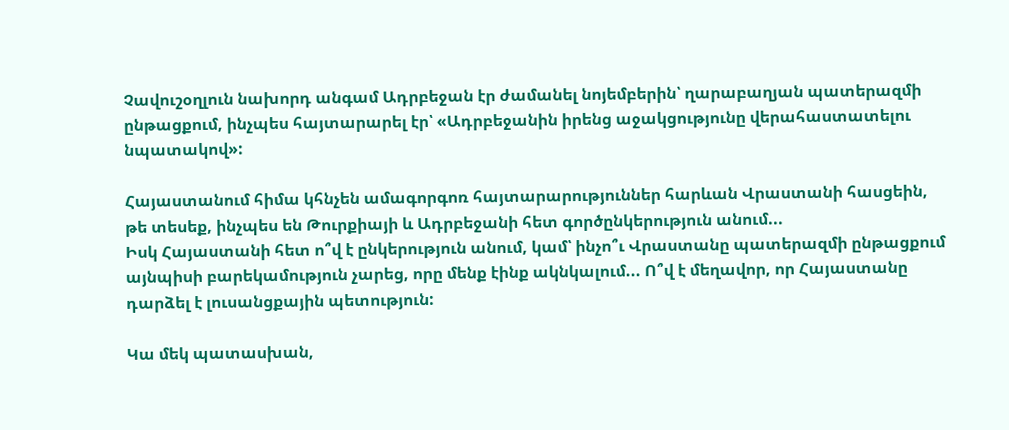Չավուշօղլուն նախորդ անգամ Ադրբեջան էր ժամանել նոյեմբերին՝ ղարաբաղյան պատերազմի ընթացքում, ինչպես հայտարարել էր՝ «Ադրբեջանին իրենց աջակցությունը վերահաստատելու նպատակով»:

Հայաստանում հիմա կհնչեն ամագորգոռ հայտարարություններ հարևան Վրաստանի հասցեին, թե տեսեք, ինչպես են Թուրքիայի և Ադրբեջանի հետ գործընկերություն անում...
Իսկ Հայաստանի հետ ո՞վ է ընկերություն անում, կամ՝ ինչո՞ւ Վրաստանը պատերազմի ընթացքում այնպիսի բարեկամություն չարեց, որը մենք էինք ակնկալում... Ո՞վ է մեղավոր, որ Հայաստանը դարձել է լուսանցքային պետություն:

Կա մեկ պատասխան,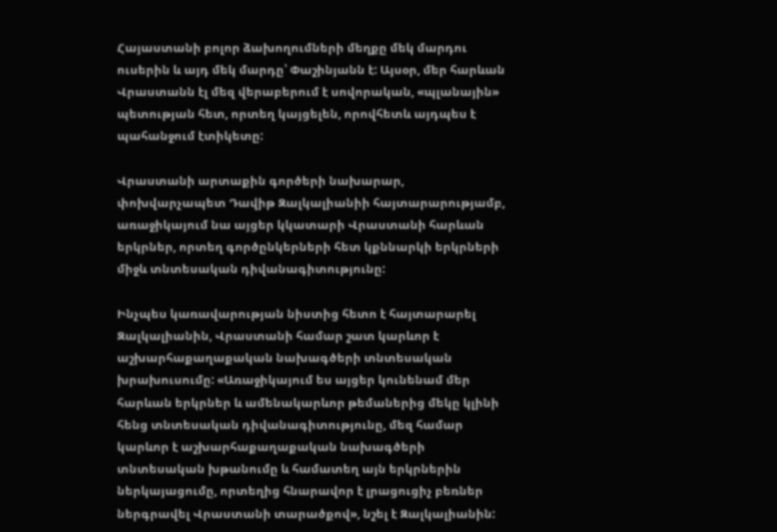Հայաստանի բոլոր ձախողումների մեղքը մեկ մարդու ուսերին և այդ մեկ մարդը՝ Փաշինյանն է: Այսօր, մեր հարևան Վրաստանն էլ մեզ վերաբերում է սովորական, «պլանային» պետության հետ, որտեղ կայցելեն, որովհետև այդպես է պահանջում էտիկետը:

Վրաստանի արտաքին գործերի նախարար, փոխվարչապետ Դավիթ Զալկալիանիի հայտարարությամբ, առաջիկայում նա այցեր կկատարի Վրաստանի հարևան երկրներ, որտեղ գործընկերների հետ կքննարկի երկրների միջև տնտեսական դիվանագիտությունը:

Ինչպես կառավարության նիստից հետո է հայտարարել Զալկալիանին, Վրաստանի համար շատ կարևոր է աշխարհաքաղաքական նախագծերի տնտեսական խրախուսումը: «Առաջիկայում ես այցեր կունենամ մեր հարևան երկրներ և ամենակարևոր թեմաներից մեկը կլինի հենց տնտեսական դիվանագիտությունը, մեզ համար կարևոր է աշխարհաքաղաքական նախագծերի տնտեսական խթանումը և համատեղ այն երկրներին ներկայացումը, որտեղից հնարավոր է լրացուցիչ բեռներ ներգրավել Վրաստանի տարածքով», նշել է Զալկալիանին: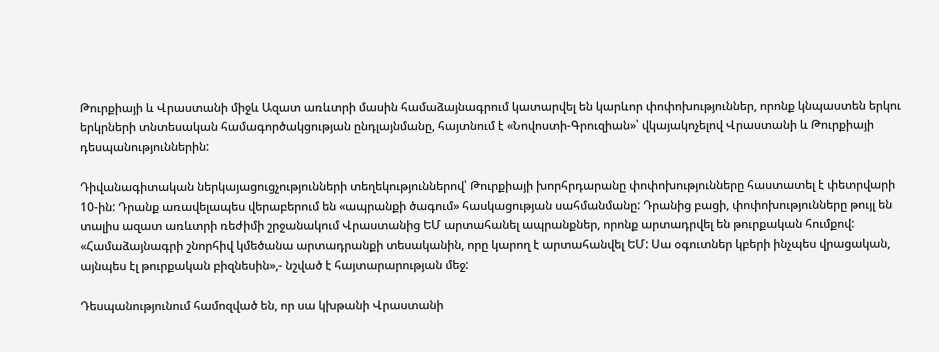Թուրքիայի և Վրաստանի միջև Ազատ առևտրի մասին համաձայնագրում կատարվել են կարևոր փոփոխություններ, որոնք կնպաստեն երկու երկրների տնտեսական համագործակցության ընդլայնմանը, հայտնում է «Նովոստի-Գրուզիան»՝ վկայակոչելով Վրաստանի և Թուրքիայի դեսպանություններին:

Դիվանագիտական ներկայացուցչությունների տեղեկություններով՝ Թուրքիայի խորհրդարանը փոփոխությունները հաստատել է փետրվարի 10-ին: Դրանք առավելապես վերաբերում են «ապրանքի ծագում» հասկացության սահմանմանը: Դրանից բացի, փոփոխությունները թույլ են տալիս ազատ առևտրի ռեժիմի շրջանակում Վրաստանից ԵՄ արտահանել ապրանքներ, որոնք արտադրվել են թուրքական հումքով:
«Համաձայնագրի շնորհիվ կմեծանա արտադրանքի տեսականին, որը կարող է արտահանվել ԵՄ: Սա օգուտներ կբերի ինչպես վրացական, այնպես էլ թուրքական բիզնեսին»,- նշված է հայտարարության մեջ:

Դեսպանությունում համոզված են, որ սա կխթանի Վրաստանի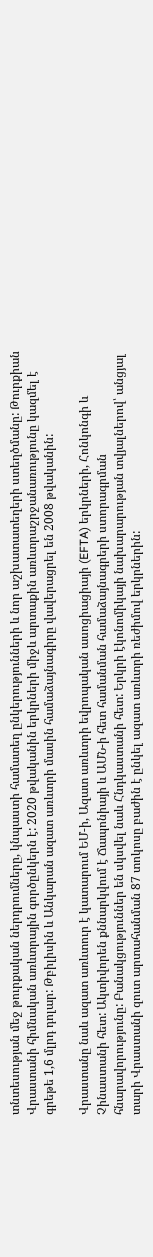տնտեսության մեջ թուրքական ներդրումները, կնպաստի համատեղ ընկերությունների և նոր աշխատատեղերի ստեղծմանը: Թուրքիան Վրաստանի հիմնական առևտրային գործընկերն է: 2020 թվականին երկրների միջև արտաքին առևտրաշրջանառությունը կազմել է գրեթե 1,6 մլրդ դոլար: Թբիլիսին և Անկարան ազատ առևտրի մասին համաձայնագիրը վավերացրել են 2008 թվականին:

Վրաստանը նաև ազատ առևտուր է կատարում ԵՄ-ի, Ազատ առևտրի եվրոպական ասոցիացիայի (EFTA) երկրների, Հոնկոնգի և Չինաստանի հետ: Ակտիվորեն քննարկվում է Ճապոնիայի և ԱՄՆ-ի հետ համանման համաձայնագրերի ստորագրման հնարավորությունը: Բանակցություններ են սկսվել նաև Հնդկաստանի հետ: Երկրի էկոնոմիկայի նախարարության տվյալներով՝ անցյալ տարի Վրաստանի զուտ արտահանման 87 տոկոսը բաժին է ընկել ազատ առևտրի ռեժիմով երկրներին: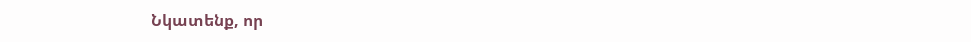Նկատենք, որ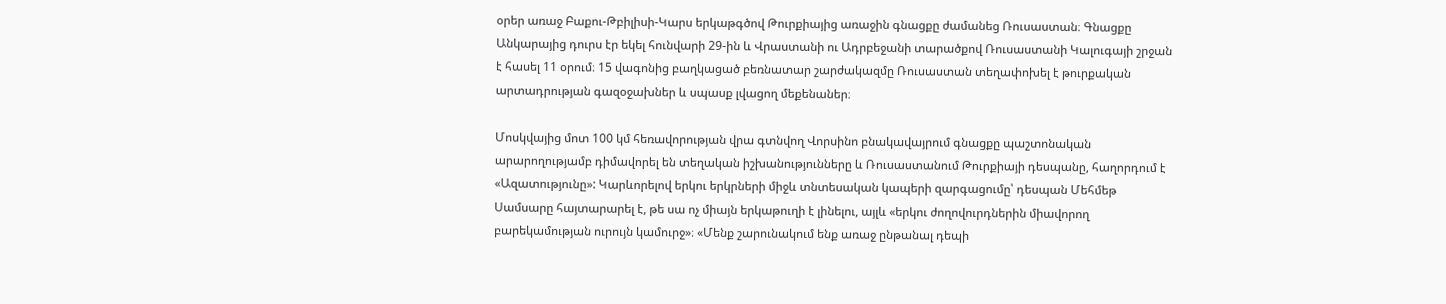օրեր առաջ Բաքու-Թբիլիսի-Կարս երկաթգծով Թուրքիայից առաջին գնացքը ժամանեց Ռուսաստան։ Գնացքը Անկարայից դուրս էր եկել հունվարի 29-ին և Վրաստանի ու Ադրբեջանի տարածքով Ռուսաստանի Կալուգայի շրջան է հասել 11 օրում։ 15 վագոնից բաղկացած բեռնատար շարժակազմը Ռուսաստան տեղափոխել է թուրքական արտադրության գազօջախներ և սպասք լվացող մեքենաներ։

Մոսկվայից մոտ 100 կմ հեռավորության վրա գտնվող Վորսինո բնակավայրում գնացքը պաշտոնական արարողությամբ դիմավորել են տեղական իշխանությունները և Ռուսաստանում Թուրքիայի դեսպանը, հաղորդում է «Ազատությունը»: Կարևորելով երկու երկրների միջև տնտեսական կապերի զարգացումը՝ դեսպան Մեհմեթ Սամսարը հայտարարել է, թե սա ոչ միայն երկաթուղի է լինելու, այլև «երկու ժողովուրդներին միավորող բարեկամության ուրույն կամուրջ»։ «Մենք շարունակում ենք առաջ ընթանալ դեպի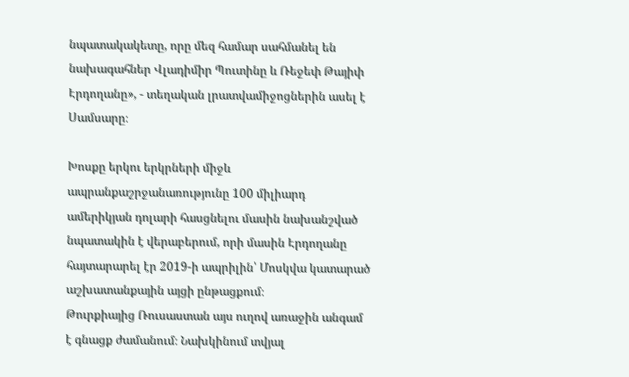նպատակակետը, որը մեզ համար սահմանել են նախագահներ Վլադիմիր Պուտինը և Ռեջեփ Թայիփ Էրդողանը», - տեղական լրատվամիջոցներին ասել է Սամսարը։

Խոսքը երկու երկրների միջև ապրանքաշրջանառությունը 100 միլիարդ ամերիկյան դոլարի հասցնելու մասին նախանշված նպատակին է վերաբերում, որի մասին Էրդողանը հայտարարել էր 2019-ի ապրիլին՝ Մոսկվա կատարած աշխատանքային այցի ընթացքում։
Թուրքիայից Ռուսաստան այս ուղով առաջին անգամ է գնացք ժամանում։ Նախկինում տվյալ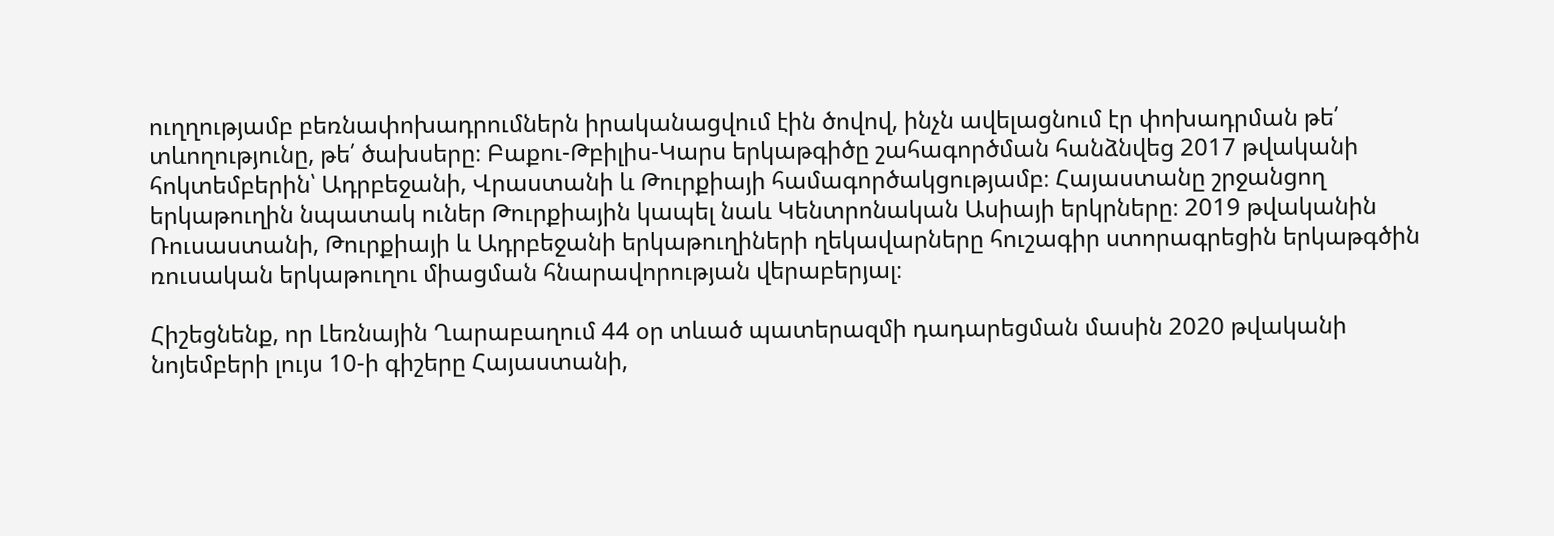ուղղությամբ բեռնափոխադրումներն իրականացվում էին ծովով, ինչն ավելացնում էր փոխադրման թե՛ տևողությունը, թե՛ ծախսերը։ Բաքու-Թբիլիս-Կարս երկաթգիծը շահագործման հանձնվեց 2017 թվականի հոկտեմբերին՝ Ադրբեջանի, Վրաստանի և Թուրքիայի համագործակցությամբ։ Հայաստանը շրջանցող երկաթուղին նպատակ ուներ Թուրքիային կապել նաև Կենտրոնական Ասիայի երկրները։ 2019 թվականին Ռուսաստանի, Թուրքիայի և Ադրբեջանի երկաթուղիների ղեկավարները հուշագիր ստորագրեցին երկաթգծին ռուսական երկաթուղու միացման հնարավորության վերաբերյալ։

Հիշեցնենք, որ Լեռնային Ղարաբաղում 44 օր տևած պատերազմի դադարեցման մասին 2020 թվականի նոյեմբերի լույս 10-ի գիշերը Հայաստանի,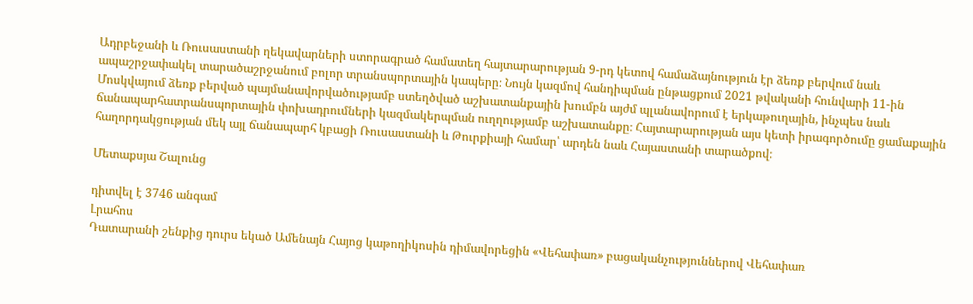Ադրբեջանի և Ռուսաստանի ղեկավարների ստորագրած համատեղ հայտարարության 9-րդ կետով համաձայնություն էր ձեռք բերվում նաև ապաշրջափակել տարածաշրջանում բոլոր տրանսպորտային կապերը։ Նույն կազմով հանդիպման ընթացքում 2021 թվականի հունվարի 11-ին Մոսկվայում ձեռք բերված պայմանավորվածությամբ ստեղծված աշխատանքային խումբն այժմ պլանավորում է երկաթուղային, ինչպես նաև ճանապարհատրանսպորտային փոխադրումների կազմակերպման ուղղությամբ աշխատանքը։ Հայտարարության այս կետի իրագործումը ցամաքային հաղորդակցության մեկ այլ ճանապարհ կբացի Ռուսաստանի և Թուրքիայի համար՝ արդեն նաև Հայաստանի տարածքով։

Մետաքսյա Շալունց

դիտվել է 3746 անգամ
Լրահոս
Դատարանի շենքից դուրս եկած Ամենայն Հայոց կաթողիկոսին դիմավորեցին «Վեհափառ» բացականչություններով Վեհափառ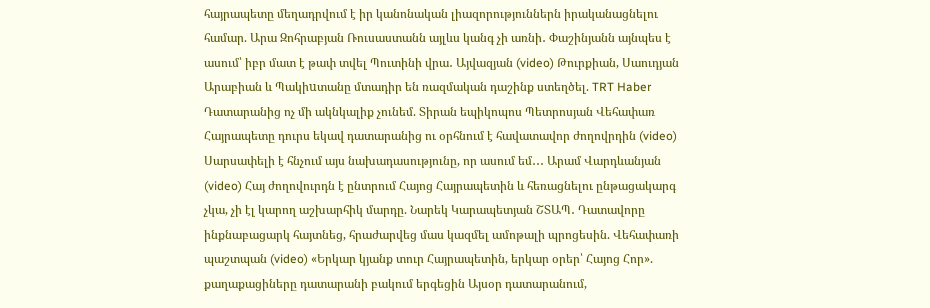հայրապետը մեղադրվում է իր կանոնական լիազորություններն իրականացնելու համար. Արա Զոհրաբյան Ռուսաստանն այլևս կանգ չի առնի․ Փաշինյանն այնպես է ասում՝ իբր մատ է թափ տվել Պուտինի վրա․ Այվազյան (video) Թուրքիան, Սաուդյան Արաբիան և Պակիuտանը մտադիր են ռազմական դաշինք ստեղծել. TRT Haber Դատարանից ոչ մի ակնկալիք չունեմ. Տիրան եպիկոպոս Պետրոսյան Վեհափառ Հայրապետը դուրս եկավ դատարանից ու օրհնում է հավատավոր ժողովրդին (video) Սարսափելի է հնչում այս նախադասությունը, որ ասում եմ․․․ Արամ Վարդևանյան (video) Հայ ժողովուրդն է ընտրում Հայոց Հայրապետին և հեռացնելու ընթացակարգ չկա, չի էլ կարող աշխարհիկ մարդը. Նարեկ Կարապետյան ՇՏԱՊ․ Դատավորը ինքնաբացարկ հայտնեց, հրաժարվեց մաս կազմել ամոթալի պրոցեսին. Վեհափառի պաշտպան (video) «Երկար կյանք տուր Հայրապետին, երկար օրեր՝ Հայոց Հոր». քաղաքացիները դատարանի բակում երգեցին Այսօր դատարանում,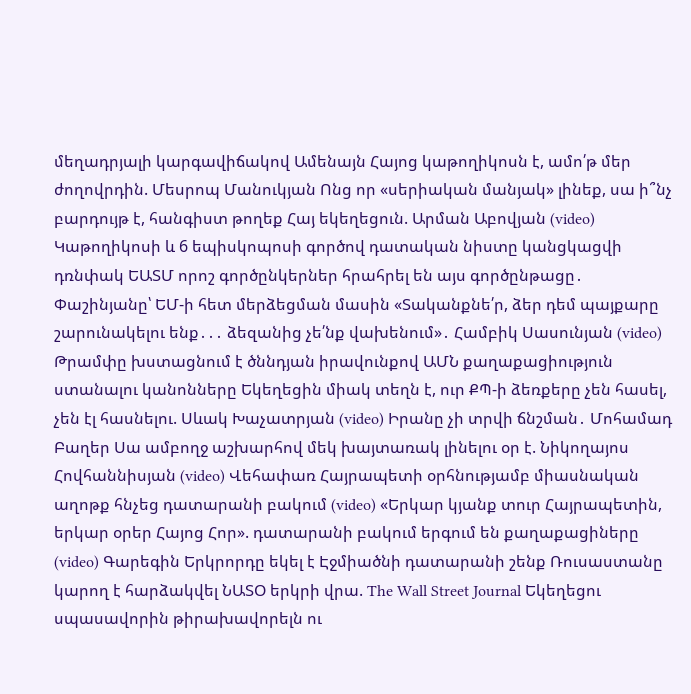մեղադրյալի կարգավիճակով Ամենայն Հայոց կաթողիկոսն է, ամո՛թ մեր ժողովրդին. Մեսրոպ Մանուկյան Ոնց որ «սերիական մանյակ» լինեք, սա ի՞նչ բարդույթ է, հանգիստ թողեք Հայ եկեղեցուն. Արման Աբովյան (video) Կաթողիկոսի և 6 եպիսկոպոսի գործով դատական նիստը կանցկացվի դռնփակ ԵԱՏՄ որոշ գործընկերներ հրահրել են այս գործընթացը․ Փաշինյանը՝ ԵՄ-ի հետ մերձեցման մասին «Տականքնե՛ր, ձեր դեմ պայքարը շարունակելու ենք․․․ ձեզանից չե՛նք վախենում»․ Համբիկ Սասունյան (video) Թրամփը խստացնում է ծննդյան իրավունքով ԱՄՆ քաղաքացիություն ստանալու կանոնները Եկեղեցին միակ տեղն է, ուր ՔՊ-ի ձեռքերը չեն հասել, չեն էլ հասնելու. Սևակ Խաչատրյան (video) Իրանը չի տրվի ճնշման․ Մոհամադ Բաղեր Սա ամբողջ աշխարհով մեկ խայտառակ լինելու օր է. Նիկողայոս Հովհաննիսյան (video) Վեհափառ Հայրապետի օրհնությամբ միասնական աղոթք հնչեց դատարանի բակում (video) «Երկար կյանք տուր Հայրապետին, երկար օրեր Հայոց Հոր». դատարանի բակում երգում են քաղաքացիները (video) Գարեգին Երկրորդը եկել է Էջմիածնի դատարանի շենք Ռուսաստանը կարող է հարձակվել ՆԱՏՕ երկրի վրա. The Wall Street Journal Եկեղեցու սպասավորին թիրախավորելն ու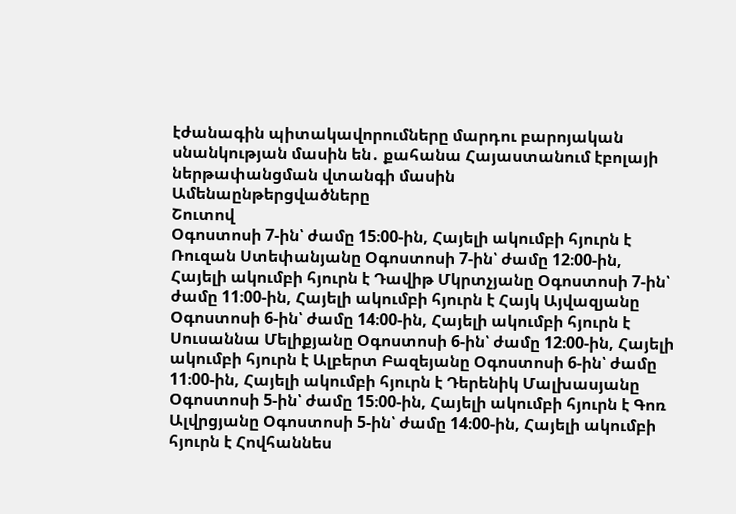էժանագին պիտակավորումները մարդու բարոյական սնանկության մասին են․ քահանա Հայաստանում էբոլայի ներթափանցման վտանգի մասին
Ամենաընթերցվածները
Շուտով
Օգոստոսի 7-ին՝ ժամը 15։00-ին, Հայելի ակումբի հյուրն է Ռուզան Ստեփանյանը Օգոստոսի 7-ին՝ ժամը 12։00-ին, Հայելի ակումբի հյուրն է Դավիթ Մկրտչյանը Օգոստոսի 7-ին՝ ժամը 11։00-ին, Հայելի ակումբի հյուրն է Հայկ Այվազյանը Օգոստոսի 6-ին՝ ժամը 14։00-ին, Հայելի ակումբի հյուրն է Սուսաննա Մելիքյանը Օգոստոսի 6-ին՝ ժամը 12։00-ին, Հայելի ակումբի հյուրն է Ալբերտ Բազեյանը Օգոստոսի 6-ին՝ ժամը 11։00-ին, Հայելի ակումբի հյուրն է Դերենիկ Մալխասյանը Օգոստոսի 5-ին՝ ժամը 15։00-ին, Հայելի ակումբի հյուրն է Գոռ Ալվրցյանը Օգոստոսի 5-ին՝ ժամը 14։00-ին, Հայելի ակումբի հյուրն է Հովհաննես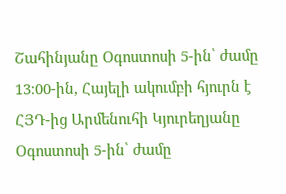Շահինյանը Օգոստոսի 5-ին՝ ժամը 13։00-ին, Հայելի ակումբի հյուրն է ՀՅԴ-ից Արմենուհի Կյուրեղյանը Օգոստոսի 5-ին՝ ժամը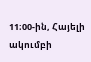11։00-ին, Հայելի ակումբի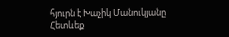հյուրն է Խաչիկ Մանուկյանը
Հետևեք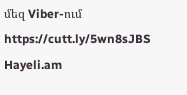մեզ Viber-ում https://cutt.ly/5wn8sJBS
Hayeli.am